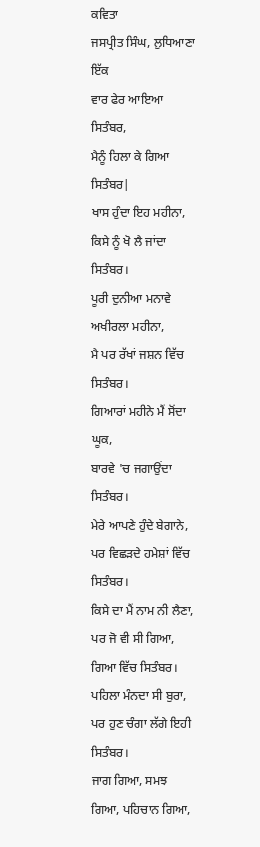ਕਵਿਤਾ
ਜਸਪ੍ਰੀਤ ਸਿੰਘ, ਲੁਧਿਆਣਾ
ਇੱਕ
ਵਾਰ ਫੇਰ ਆਇਆ ਸਿਤੰਬਰ,
ਮੈਨੂੰ ਹਿਲਾ ਕੇ ਗਿਆ ਸਿਤੰਬਰ|
ਖਾਸ ਹੁੰਦਾ ਇਹ ਮਹੀਨਾ,
ਕਿਸੇ ਨੂੰ ਖੋ ਲੈ ਜਾਂਦਾ ਸਿਤੰਬਰ।
ਪੂਰੀ ਦੁਨੀਆ ਮਨਾਵੇ ਅਖੀਰਲਾ ਮਹੀਨਾ,
ਮੈ ਪਰ ਰੱਖਾਂ ਜਸ਼ਨ ਵਿੱਚ ਸਿਤੰਬਰ।
ਗਿਆਰਾਂ ਮਹੀਨੇ ਮੈਂ ਸੋਂਦਾ ਘੂਕ,
ਬਾਰਵੇ 'ਚ ਜਗਾਉਂਦਾ ਸਿਤੰਬਰ।
ਮੇਰੇ ਆਪਣੇ ਹੁੰਦੇ ਬੇਗਾਨੇ,
ਪਰ ਵਿਛੜਦੇ ਹਮੇਸ਼ਾਂ ਵਿੱਚ ਸਿਤੰਬਰ।
ਕਿਸੇ ਦਾ ਮੈਂ ਨਾਮ ਨੀ ਲੈਣਾ,
ਪਰ ਜੋ ਵੀ ਸੀ ਗਿਆ, ਗਿਆ ਵਿੱਚ ਸਿਤੰਬਰ।
ਪਹਿਲਾ ਮੰਨਦਾ ਸੀ ਬੁਰਾ,
ਪਰ ਹੁਣ ਚੰਗਾ ਲੱਗੇ ਇਹੀ ਸਿਤੰਬਰ।
ਜਾਗ ਗਿਆ, ਸਮਝ ਗਿਆ, ਪਹਿਚਾਨ ਗਿਆ,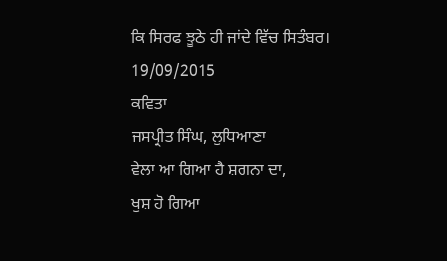ਕਿ ਸਿਰਫ ਝੂਠੇ ਹੀ ਜਾਂਦੇ ਵਿੱਚ ਸਿਤੰਬਰ।
19/09/2015
ਕਵਿਤਾ
ਜਸਪ੍ਰੀਤ ਸਿੰਘ, ਲੁਧਿਆਣਾ
ਵੇਲਾ ਆ ਗਿਆ ਹੈ ਸ਼ਗਨਾ ਦਾ,
ਖੁਸ਼ ਹੋ ਗਿਆ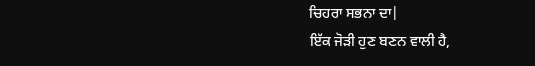ਚਿਹਰਾ ਸਭਨਾ ਦਾ|
ਇੱਕ ਜੋੜੀ ਹੁਣ ਬਣਨ ਵਾਲੀ ਹੈ,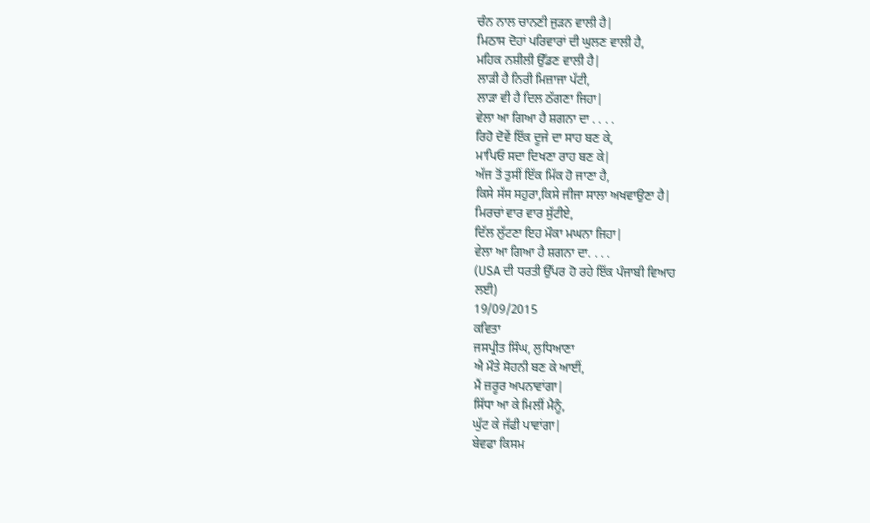ਚੰਨ ਨਾਲ ਚਾਨਣੀ ਜੁੜਨ ਵਾਲੀ ਹੈ|
ਮਿਠਾਸ ਦੋਹਾਂ ਪਰਿਵਾਰਾਂ ਦੀ ਘੁਲਣ ਵਾਲੀ ਹੈ,
ਮਹਿਕ ਨਸ਼ੀਲੀ ਉੱਡਣ ਵਾਲੀ ਹੈ|
ਲਾੜੀ ਹੈ ਨਿਰੀ ਮਿਜ਼ਾਜਾ ਪੱਟੀ,
ਲਾੜਾ ਵੀ ਹੈ ਦਿਲ ਠੱਗਣਾ ਜਿਹਾ|
ਵੇਲਾ ਆ ਗਿਆ ਹੈ ਸ਼ਗਨਾ ਦਾ . . . .
ਰਿਹੋ ਦੋਵੇਂ ਇੱਕ ਦੂਜੇ ਦਾ ਸਾਹ ਬਣ ਕੇ,
ਮਾਪਿਓ ਸਦਾ ਦਿਖਣਾ ਰਾਹ ਬਣ ਕੇ|
ਅੱਜ ਤੋਂ ਤੁਸੀਂ ਇੱਕ ਮਿੱਕ ਹੋ ਜਾਣਾ ਹੈ,
ਕਿਸੇ ਸੱਸ ਸਹੁਰਾ,ਕਿਸੇ ਜੀਜਾ ਸਾਲਾ ਅਖਵਾਉਣਾ ਹੈ|
ਮਿਰਚਾਂ ਵਾਰ ਵਾਰ ਸੁੱਟੀਏ,
ਦਿੱਲ ਲੁੱਟਣਾ ਇਹ ਮੌਕਾ ਮਘਨਾ ਜਿਹਾ|
ਵੇਲਾ ਆ ਗਿਆ ਹੈ ਸ਼ਗਨਾ ਦਾ. . . .
(USA ਦੀ ਧਰਤੀ ਉੱਪਰ ਹੋ ਰਹੇ ਇੱਕ ਪੰਜਾਬੀ ਵਿਆਹ
ਲਈ)
19/09/2015
ਕਵਿਤਾ
ਜਸਪ੍ਰੀਤ ਸਿੰਘ, ਲੁਧਿਆਣਾ
ਐ ਮੌਤੇ ਸੋਹਨੀ ਬਣ ਕੇ ਆਈਂ,
ਮੈਂ ਜ਼ਰੂਰ ਅਪਨਾਵਾਂਗਾ|
ਸਿੱਧਾ ਆ ਕੇ ਮਿਲੀਂ ਮੈਨੂੰ,
ਘੁੱਟ ਕੇ ਜੱਫੀ ਪਾਵਾਂਗਾ|
ਬੇਵਫਾ ਕਿਸਮ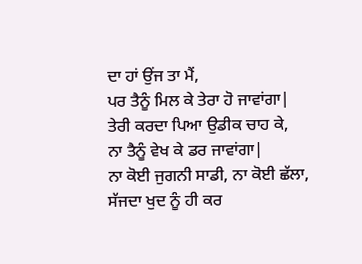ਦਾ ਹਾਂ ਉਂਜ ਤਾ ਮੈਂ,
ਪਰ ਤੈਨੂੰ ਮਿਲ ਕੇ ਤੇਰਾ ਹੋ ਜਾਵਾਂਗਾ|
ਤੇਰੀ ਕਰਦਾ ਪਿਆ ਉਡੀਕ ਚਾਹ ਕੇ,
ਨਾ ਤੈਨੂੰ ਵੇਖ ਕੇ ਡਰ ਜਾਵਾਂਗਾ|
ਨਾ ਕੋਈ ਜੁਗਨੀ ਸਾਡੀ, ਨਾ ਕੋਈ ਛੱਲਾ,
ਸੱਜਦਾ ਖੁਦ ਨੂੰ ਹੀ ਕਰ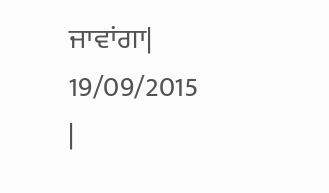ਜਾਵਾਂਗਾ|
19/09/2015
|